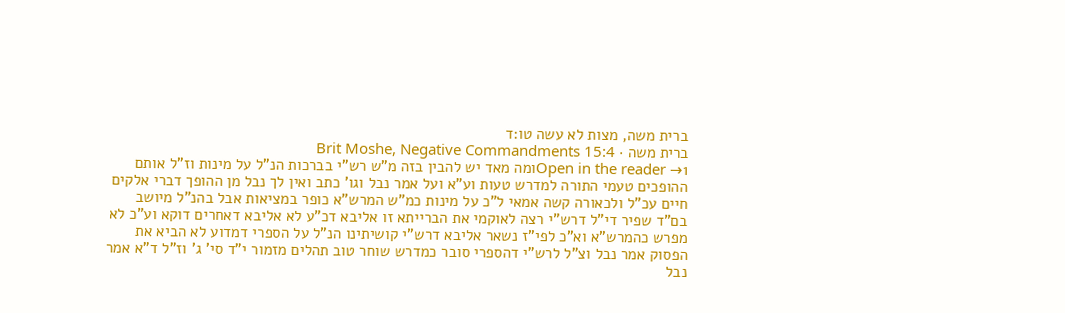ברית משה, מצות לא עשה טו:ד
ברית משה · Brit Moshe, Negative Commandments 15:4
Open in the reader →1ומה מאד יש להבין בזה מ"ש רש"י בברכות הנ"ל על מינות וז"ל אותם ההופכים טעמי התורה למדרש טעות וע"א ועל אמר נבל וגו' כתב ואין לך נבל מן ההופך דברי אלקים חיים עכ"ל ולכאורה קשה אמאי ל"כ על מינות כמ"ש המרש"א כופר במציאות אבל בהנ"ל מיושב בם"ד שפיר די"ל דרש"י רצה לאוקמי את הברייתא זו אליבא דכ"ע לא אליבא דאחרים דוקא וע"כ לא מפרש כהמרש"א וא"כ לפי"ז נשאר אליבא דרש"י קושיתינו הנ"ל על הספרי דמדוע לא הביא את הפסוק אמר נבל וצ"ל לרש"י דהספרי סובר כמדרש שוחר טוב תהלים מזמור י"ד סי' ג' וז"ל ד"א אמר נבל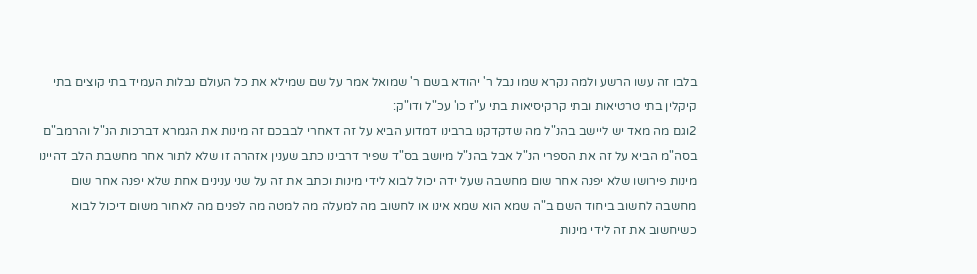בלבו זה עשו הרשע ולמה נקרא שמו נבל ר' יהודא בשם ר' שמואל אמר על שם שמילא את כל העולם נבלות העמיד בתי קוצים בתי קיקלין בתי טרטיאות ובתי קרקיסיאות בתי ע"ז כו' עכ"ל ודו"ק:
2וגם מה מאד יש ליישב בהנ"ל מה שדקדקנו ברבינו דמדוע הביא על זה דאחרי לבבכם זה מינות את הגמרא דברכות הנ"ל והרמב"ם בסה"מ הביא על זה את הספרי הנ"ל אבל בהנ"ל מיושב בס"ד שפיר דרבינו כתב שענין אזהרה זו שלא לתור אחר מחשבת הלב דהיינו מינות פירושו שלא יפנה אחר שום מחשבה שעל ידה יכול לבוא לידי מינות וכתב את זה על שני ענינים אחת שלא יפנה אחר שום מחשבה לחשוב ביחוד השם ב"ה שמא הוא שמא אינו או לחשוב מה למעלה מה למטה מה לפנים מה לאחור משום דיכול לבוא כשיחשוב את זה לידי מינות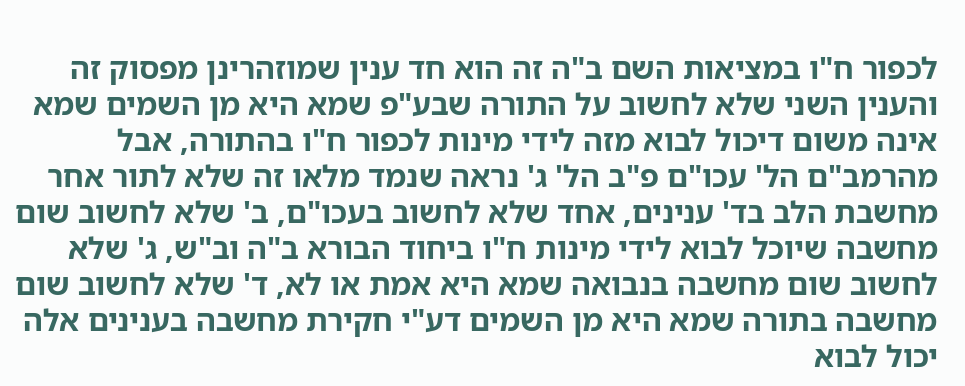לכפור ח"ו במציאות השם ב"ה זה הוא חד ענין שמוזהרינן מפסוק זה והענין השני שלא לחשוב על התורה שבע"פ שמא היא מן השמים שמא אינה משום דיכול לבוא מזה לידי מינות לכפור ח"ו בהתורה, אבל מהרמב"ם הל' עכו"ם פ"ב הל' ג' נראה שנמד מלאו זה שלא לתור אחר מחשבת הלב בד' ענינים, אחד שלא לחשוב בעכו"ם, ב' שלא לחשוב שום מחשבה שיוכל לבוא לידי מינות ח"ו ביחוד הבורא ב"ה וב"ש, ג' שלא לחשוב שום מחשבה בנבואה שמא היא אמת או לא, ד' שלא לחשוב שום מחשבה בתורה שמא היא מן השמים דע"י חקירת מחשבה בענינים אלה יכול לבוא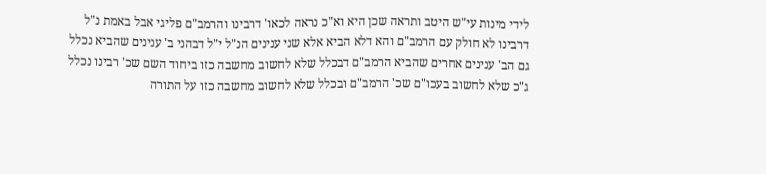לידי מינות עי"ש היטב ותראה שכן היא וא"כ נראה לכאו' דרבינו והרמב"ם פליגי אבל באמת נ"ל דרבינו לא חולק עם הרמב"ם והא דלא הביא אלא שני ענינים הנ"ל י"ל דבהני ב' ענינים שהביא נכלל גם הב' ענינים אחרים שהביא הרמב"ם דבכלל שלא לחשוב מחשבה כזו ביחוד השם שכ' רבינו נכלל ג"כ שלא לחשוב בעכו"ם שכ' הרמב"ם ובכלל שלא לחשוב מחשבה כזו על התורה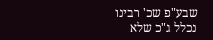שבע"פ שכ' רבינו נכלל ג"כ שלא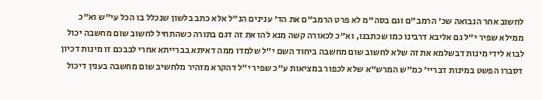לחשוב אחר הנבואה שכ' הרמב"ם וגם בסה"מ לא פרט הרמב"ם את הד' ענינים הנ"ל אלא כתב בלשון שנכלל בו הכל עי"ש וא"כ ממילא שפיר י"ל גם אליבא דרבינו כמו שכתבנו, וא"כ לכאורה קשה מנא להו את זה דגם בתורה כשהתחיל לחשוב שום מחשבה יכול לבוא לידי מינות דבשלמא את זה שלא לחשוב שום מחשבה ביחוד השם י"ל שלמדו ממה דאיתא בברייתא אחרי לבבכם זו מינות דכיון דסברו הפשט במינות דבריי' כמ"ש המרש"א שלא לכפור במציאות ע"כ שפיר י"ל דהקרא מזהיר מלחשיב שום מחשבה בענין דיכול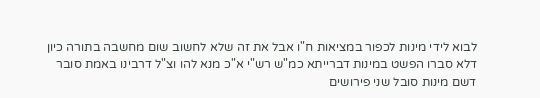לבוא לידי מינות לכפור במציאות ח"ו אבל את זה שלא לחשוב שום מחשבה בתורה כיון דלא סברו הפשט במינות דברייתא כמ"ש רש"י א"כ מנא להו וצ"ל דרבינו באמת סובר דשם מינות סובל שני פירושים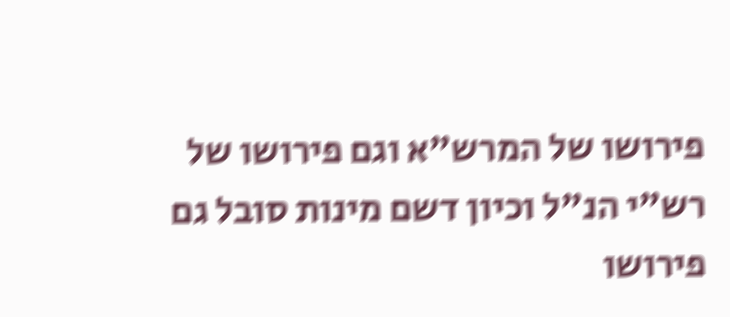פירושו של המרש"א וגם פירושו של רש"י הנ"ל וכיון דשם מינות סובל גם פירושו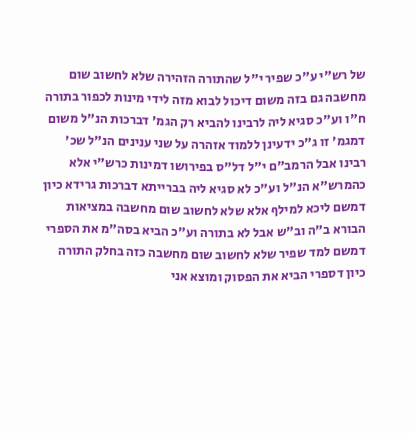של רש"י ע"כ שפיר י"ל שהתורה הזהירה שלא לחשוב שום מחשבה גם בזה משום דיכול לבוא מזה לידי מינות לכפור בתורה ח"ו וע"כ סגיא ליה לרבינו להביא רק הגמ' דברכות הנ"ל משום דמגמ' זו ג"כ ידעינן ללמוד אזהרה על שני ענינים הנ"ל שכ' רבינו אבל הרמב"ם י"ל דל"ס בפירושו דמינות כרש"י אלא כהמרש"א הנ"ל וע"כ לא סגיא ליה בברייתא דברכות גרידא כיון דמשם ליכא למילף אלא שלא לחשוב שום מחשבה במציאות הבורא ב"ה וב"ש אבל לא בתורה וע"כ הביא בסה"מ את הספרי דמשם למד שפיר שלא לחשוב שום מחשבה כזה בחלק התורה כיון דספרי הביא את הפסוק ומוצא אני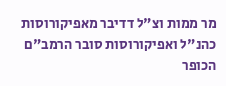מר ממות וצ"ל דדיבר מאפיקורוסות כהנ"ל ואפיקורוסות סובר הרמב"ם הכופר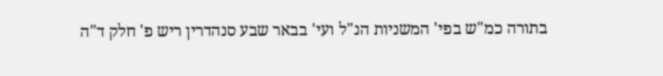בתורה כמ"ש בפי' המשניות הנ"ל ועי' בבאר שבע סנהדרין ריש פ' חלק ד"ה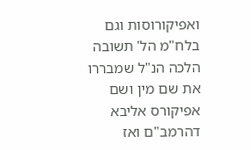ואפיקורוסות וגם בלח"מ הל' תשובה הלכה הנ"ל שמבררו את שם מין ושם אפיקורס אליבא דהרמב"ם ואז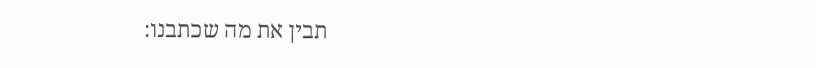תבין את מה שכתבנו: